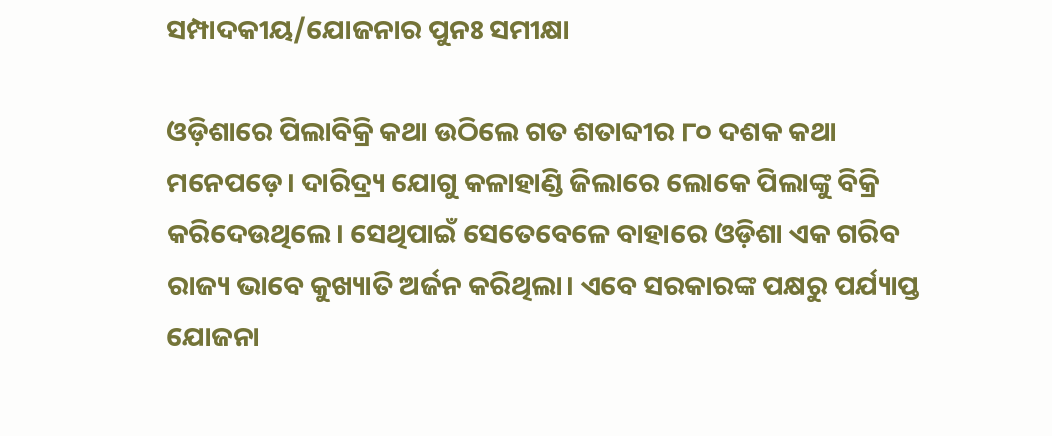ସମ୍ପାଦକୀୟ/ଯୋଜନାର ପୁନଃ ସମୀକ୍ଷା

ଓଡ଼ିଶାରେ ପିଲାବିକ୍ରି କଥା ଉଠିଲେ ଗତ ଶତାବ୍ଦୀର ୮୦ ଦଶକ କଥା ମନେପଡ଼େ। ଦାରିଦ୍ର୍ୟ ଯୋଗୁ କଳାହାଣ୍ଡି ଜିଲାରେ ଲୋକେ ପିଲାଙ୍କୁ ବିକ୍ରି କରିଦେଉଥିଲେ। ସେଥିପାଇଁ ସେତେବେଳେ ବାହାରେ ଓଡ଼ିଶା ଏକ ଗରିବ ରାଜ୍ୟ ଭାବେ କୁଖ୍ୟାତି ଅର୍ଜନ କରିଥିଲା। ଏବେ ସରକାରଙ୍କ ପକ୍ଷରୁ ପର୍ଯ୍ୟାପ୍ତ ଯୋଜନା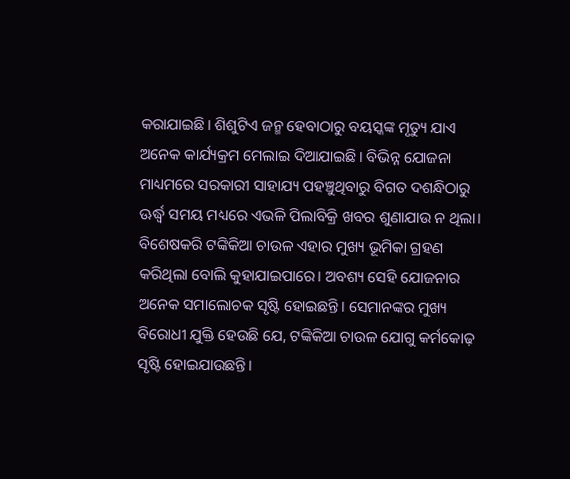କରାଯାଇଛି। ଶିଶୁଟିଏ ଜନ୍ମ ହେବାଠାରୁ ବୟସ୍କଙ୍କ ମୃତ୍ୟୁ ଯାଏ ଅନେକ କାର୍ଯ୍ୟକ୍ରମ ମେଲାଇ ଦିଆଯାଇଛି। ବିଭିନ୍ନ ଯୋଜନା ମାଧ୍ୟମରେ ସରକାରୀ ସାହାଯ୍ୟ ପହଞ୍ଚୁଥିବାରୁ ବିଗତ ଦଶନ୍ଧିଠାରୁ ଊର୍ଦ୍ଧ୍ୱ ସମୟ ମଧ୍ୟରେ ଏଭଳି ପିଲାବିକ୍ରି ଖବର ଶୁଣାଯାଉ ନ ଥିଲା। ବିଶେଷକରି ଟଙ୍କିକିଆ ଚାଉଳ ଏହାର ମୁଖ୍ୟ ଭୂମିକା ଗ୍ରହଣ କରିଥିଲା ବୋଲି କୁହାଯାଇପାରେ। ଅବଶ୍ୟ ସେହି ଯୋଜନାର ଅନେକ ସମାଲୋଚକ ସୃଷ୍ଟି ହୋଇଛନ୍ତି। ସେମାନଙ୍କର ମୁଖ୍ୟ ବିରୋଧୀ ଯୁକ୍ତି ହେଉଛି ଯେ, ଟଙ୍କିକିଆ ଚାଉଳ ଯୋଗୁ କର୍ମକୋଢ଼ ସୃଷ୍ଟି ହୋଇଯାଉଛନ୍ତି।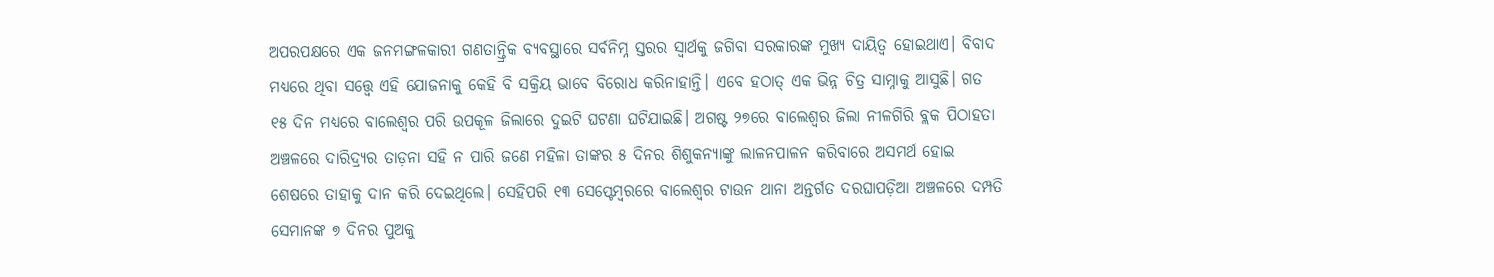ଅପରପକ୍ଷରେ ଏକ ଜନମଙ୍ଗଳକାରୀ ଗଣତାନ୍ତ୍ରିକ ବ୍ୟବସ୍ଥାରେ ସର୍ବନିମ୍ନ ସ୍ତରର ସ୍ବାର୍ଥକୁ ଜଗିବା ସରକାରଙ୍କ ମୁଖ୍ୟ ଦାୟିତ୍ୱ ହୋଇଥାଏ। ବିବାଦ ମଧ୍ୟରେ ଥିବା ସତ୍ତ୍ୱେ ଏହି ଯୋଜନାକୁ କେହି ବି ସକ୍ରିୟ ଭାବେ ବିରୋଧ କରିନାହାନ୍ତି। ଏବେ ହଠାତ୍‌ ଏକ ଭିନ୍ନ ଚିତ୍ର ସାମ୍ନାକୁ ଆସୁଛି। ଗତ ୧୫ ଦିନ ମଧ୍ୟରେ ବାଲେଶ୍ୱର ପରି ଉପକୂଳ ଜିଲାରେ ଦୁଇଟି ଘଟଣା ଘଟିଯାଇଛି। ଅଗଷ୍ଟ ୨୭ରେ ବାଲେଶ୍ୱର ଜିଲା ନୀଳଗିରି ବ୍ଲକ ପିଠାହତା ଅଞ୍ଚଳରେ ଦାରିଦ୍ର୍ୟର ତାଡ଼ନା ସହି ନ ପାରି ଜଣେ ମହିଳା ତାଙ୍କର ୫ ଦିନର ଶିଶୁକନ୍ୟାଙ୍କୁ ଲାଳନପାଳନ କରିବାରେ ଅସମର୍ଥ ହୋଇ ଶେଷରେ ତାହାକୁ ଦାନ କରି ଦେଇଥିଲେ। ସେହିପରି ୧୩ ସେପ୍ଟେମ୍ବରରେ ବାଲେଶ୍ୱର ଟାଉନ ଥାନା ଅନ୍ତର୍ଗତ ଦରଘାପଡ଼ିଆ ଅଞ୍ଚଳରେ ଦମ୍ପତି ସେମାନଙ୍କ ୭ ଦିନର ପୁଅକୁ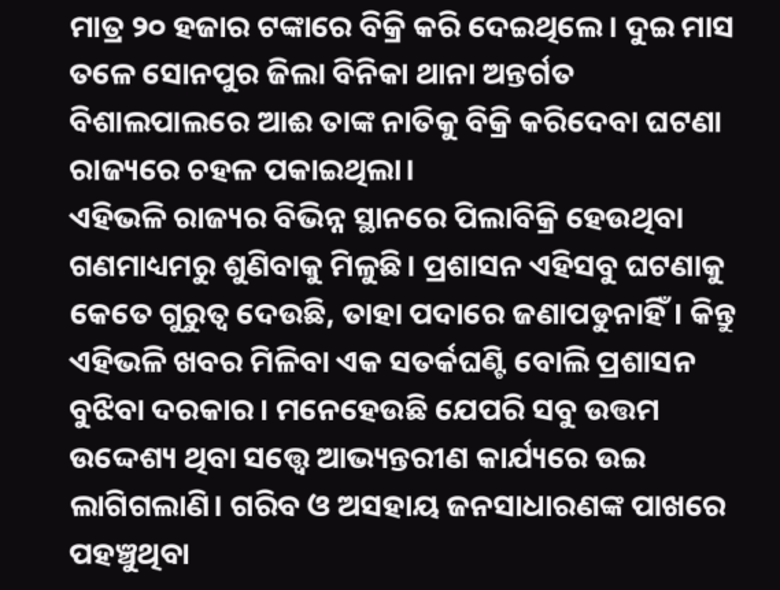ମାତ୍ର ୨୦ ହଜାର ଟଙ୍କାରେ ବିକ୍ରି କରି ଦେଇଥିଲେ। ଦୁଇ ମାସ ତଳେ ସୋନପୁର ଜିଲା ବିନିକା ଥାନା ଅନ୍ତର୍ଗତ ବିଶାଲପାଲରେ ଆଈ ତାଙ୍କ ନାତିକୁ ବିକ୍ରି କରିଦେବା ଘଟଣା ରାଜ୍ୟରେ ଚହଳ ପକାଇଥିଲା।
ଏହିଭଳି ରାଜ୍ୟର ବିଭିନ୍ନ ସ୍ଥାନରେ ପିଲାବିକ୍ରି ହେଉଥିବା ଗଣମାଧ୍ୟମରୁ ଶୁଣିବାକୁ ମିଳୁଛି। ପ୍ରଶାସନ ଏହିସବୁ ଘଟଣାକୁ କେତେ ଗୁରୁତ୍ୱ ଦେଉଛି, ତାହା ପଦାରେ ଜଣାପଡୁନାହିଁ। କିନ୍ତୁ ଏହିଭଳି ଖବର ମିଳିବା ଏକ ସତର୍କଘଣ୍ଟି ବୋଲି ପ୍ରଶାସନ ବୁଝିବା ଦରକାର। ମନେହେଉଛି ଯେପରି ସବୁ ଉତ୍ତମ ଉଦ୍ଦେଶ୍ୟ ଥିବା ସତ୍ତ୍ୱେ ଆଭ୍ୟନ୍ତରୀଣ କାର୍ଯ୍ୟରେ ଉଇ ଲାଗିଗଲାଣି। ଗରିବ ଓ ଅସହାୟ ଜନସାଧାରଣଙ୍କ ପାଖରେ ପହଞ୍ଚୁଥିବା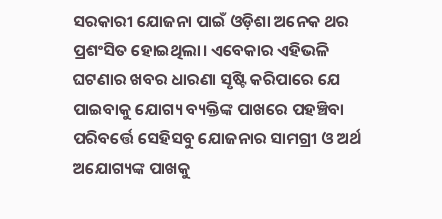ସରକାରୀ ଯୋଜନା ପାଇଁ ଓଡ଼ିଶା ଅନେକ ଥର ପ୍ରଶଂସିତ ହୋଇଥିଲା। ଏବେକାର ଏହିଭଳି ଘଟଣାର ଖବର ଧାରଣା ସୃଷ୍ଟି କରିପାରେ ଯେ ପାଇବାକୁ ଯୋଗ୍ୟ ବ୍ୟକ୍ତିଙ୍କ ପାଖରେ ପହଞ୍ଚିବା ପରିବର୍ତ୍ତେ ସେହିସବୁ ଯୋଜନାର ସାମଗ୍ରୀ ଓ ଅର୍ଥ ଅଯୋଗ୍ୟଙ୍କ ପାଖକୁ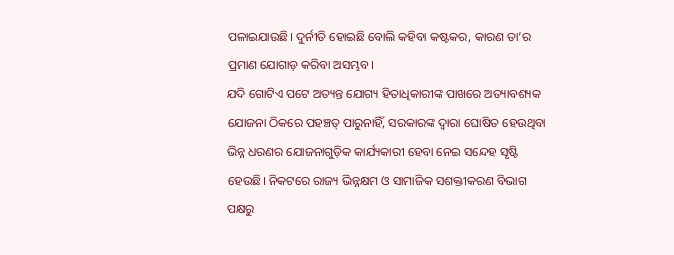ପଳାଇଯାଉଛି। ଦୁର୍ନୀତି ହୋଇଛି ବୋଲି କହିବା କଷ୍ଟକର, କାରଣ ତା’ର ପ୍ରମାଣ ଯୋଗାଡ଼ କରିବା ଅସମ୍ଭବ।
ଯଦି ଗୋଟିଏ ପଟେ ଅତ୍ୟନ୍ତ ଯୋଗ୍ୟ ହିତାଧିକାରୀଙ୍କ ପାଖରେ ଅତ୍ୟାବଶ୍ୟକ ଯୋଜନା ଠିକରେ ପହଞ୍ଚତ୍ ପାରୁନାହିଁ, ସରକାରଙ୍କ ଦ୍ୱାରା ଘୋଷିତ ହେଉଥିବା ଭିନ୍ନ ଧରଣର ଯୋଜନାଗୁଡ଼ିକ କାର୍ଯ୍ୟକାରୀ ହେବା ନେଇ ସନ୍ଦେହ ସୃଷ୍ଟି ହେଉଛି। ନିକଟରେ ରାଜ୍ୟ ଭିନ୍ନକ୍ଷମ ଓ ସାମାଜିକ ସଶକ୍ତୀକରଣ ବିଭାଗ ପକ୍ଷରୁ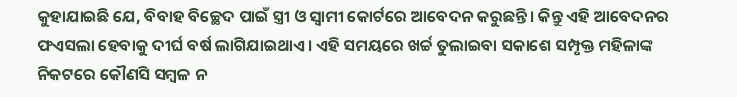କୁହାଯାଇଛି ଯେ, ବିବାହ ବିଚ୍ଛେଦ ପାଇଁ ସ୍ତ୍ରୀ ଓ ସ୍ବାମୀ କୋର୍ଟରେ ଆବେଦନ କରୁଛନ୍ତି। କିନ୍ତୁ ଏହି ଆବେଦନର ଫଏସଲା ହେବାକୁ ଦୀର୍ଘ ବର୍ଷ ଲାଗିଯାଇଥାଏ। ଏହି ସମୟରେ ଖର୍ଚ୍ଚ ତୁଲାଇବା ସକାଶେ ସମ୍ପୃକ୍ତ ମହିଳାଙ୍କ ନିକଟରେ କୌଣସି ସମ୍ବଳ ନ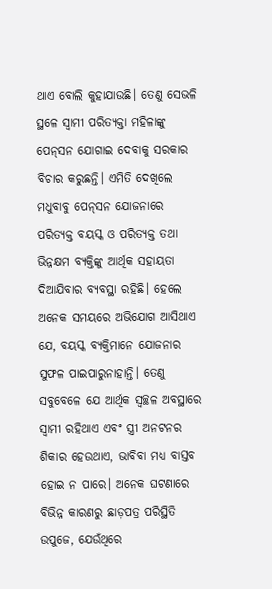ଥାଏ ବୋଲି କୁହାଯାଉଛି। ତେଣୁ ସେଭଳି ସ୍ଥଳେ ସ୍ବାମୀ ପରିତ୍ୟକ୍ତା ମହିଳାଙ୍କୁ ପେନ୍‌ସନ ଯୋଗାଇ ଦେବାକୁ ସରକାର ବିଚାର କରୁଛନ୍ତି। ଏମିତି ଦେଖିଲେ ମଧୁବାବୁ ପେନ୍‌ସନ ଯୋଜନାରେ ପରିତ୍ୟକ୍ତ ବୟସ୍କ ଓ ପରିତ୍ୟକ୍ତ ତଥା ଭିନ୍ନକ୍ଷମ ବ୍ୟକ୍ତିଙ୍କୁ ଆର୍ଥିକ ସହାୟତା ଦିଆଯିବାର ବ୍ୟବସ୍ଥା ରହିଛି। ହେଲେ ଅନେକ ସମୟରେ ଅଭିଯୋଗ ଆସିଥାଏ ଯେ, ବୟସ୍କ ବ୍ୟକ୍ତିମାନେ ଯୋଜନାର ସୁଫଳ ପାଇପାରୁନାହାନ୍ତି। ତେଣୁ ସବୁବେଳେ ଯେ ଆର୍ଥିକ ସ୍ବଚ୍ଛଳ ଅବସ୍ଥାରେ ସ୍ବାମୀ ରହିଥାଏ ଏବଂ ସ୍ତ୍ରୀ ଅନଟନର ଶିକାର ହେଉଥାଏ, ଭାବିବା ମଧ୍ୟ ବାସ୍ତବ ହୋଇ ନ ପାରେ। ଅନେକ ଘଟଣାରେ ବିଭିନ୍ନ କାରଣରୁ ଛାଡ଼ପତ୍ର ପରିସ୍ଥିତି ଉପୁଜେ, ଯେଉଁଥିରେ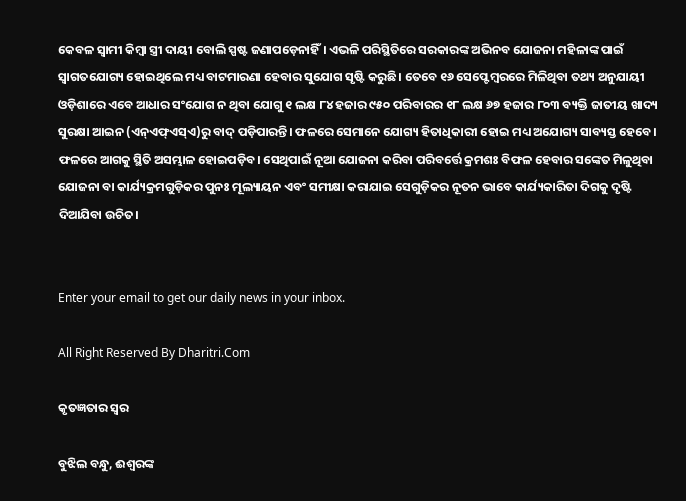କେବଳ ସ୍ବାମୀ କିମ୍ବା ସ୍ତ୍ରୀ ଦାୟୀ ବୋଲି ସ୍ପଷ୍ଟ ଜଣାପଡ଼େନାହିଁ। ଏଭଳି ପରିସ୍ଥିତିରେ ସରକାରଙ୍କ ଅଭିନବ ଯୋଜନା ମହିଳାଙ୍କ ପାଇଁ ସ୍ବାଗତଯୋଗ୍ୟ ହୋଇଥିଲେ ମଧ୍ୟ ବାଟମାରଣା ହେବାର ସୁଯୋଗ ସୃଷ୍ଟି କରୁଛି। ତେବେ ୧୬ ସେପ୍ଟେମ୍ବରରେ ମିଳିଥିବା ତଥ୍ୟ ଅନୁଯାୟୀ ଓଡ଼ିଶାରେ ଏବେ ଆଧାର ସଂଯୋଗ ନ ଥିବା ଯୋଗୁ ୧ ଲକ୍ଷ ୮୪ ହଜାର ୯୫୦ ପରିବାରର ୧୮ ଲକ୍ଷ ୬୭ ହଜାର ୮୦୩ ବ୍ୟକ୍ତି ଜାତୀୟ ଖାଦ୍ୟ ସୁରକ୍ଷା ଆଇନ (ଏନ୍‌ଏଫ୍‌ଏସ୍‌ଏ)ରୁ ବାଦ୍‌ ପଡ଼ିପାରନ୍ତି। ଫଳରେ ସେମାନେ ଯୋଗ୍ୟ ହିତାଧିକାରୀ ହୋଇ ମଧ୍ୟ ଅଯୋଗ୍ୟ ସାବ୍ୟସ୍ତ ହେବେ। ଫଳରେ ଆଗକୁ ସ୍ଥିତି ଅସମ୍ଭାଳ ହୋଇପଡ଼ିବ। ସେଥିପାଇଁ ନୂଆ ଯୋଜନା କରିବା ପରିବର୍ତ୍ତେ କ୍ରମଶଃ ବିଫଳ ହେବାର ସଙ୍କେତ ମିଳୁଥିବା ଯୋଜନା ବା କାର୍ଯ୍ୟକ୍ରମଗୁଡ଼ିକର ପୁନଃ ମୂଲ୍ୟାୟନ ଏବଂ ସମୀକ୍ଷା କରାଯାଇ ସେଗୁଡ଼ିକର ନୂତନ ଭାବେ କାର୍ଯ୍ୟକାରିତା ଦିଗକୁ ଦୃଷ୍ଟି ଦିଆଯିବା ଉଚିତ।


Enter your email to get our daily news in your inbox.

All Right Reserved By Dharitri.Com

କୃତଜ୍ଞତାର ସ୍ବର

ବୁଝିଲ ବନ୍ଧୁ, ଈଶ୍ବରଙ୍କ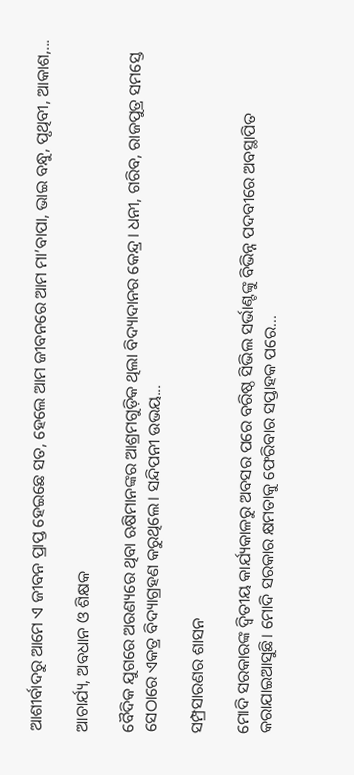ଆଶୀର୍ବାଦରୁ ଆମେ ଏ ଜୀବନ ପ୍ରାପ୍ତ ହେଇଛେ ସତ, ହେଲେ ଆମ ଜୀବନରେ ଆମ ମା’ବାପା, ଭାଇ ବନ୍ଧୁ, ପୃଥିବୀ, ଆକାଶ,...

ଆଚାର୍ଯ୍ୟ, ଅବଧାନ ଓ ଶିକ୍ଷକ

ବୈଦିକ ଯୁଗରେ ଅରଣ୍ୟରେ ଥିବା ଋଷିମାନଙ୍କର ଆଶ୍ରମଗୁଡ଼ିକ ଥିଲା ବିଦ୍ୟାଦାନର କେନ୍ଦ୍ର। ଧନୀ, ଗରିବ, ରାଜପୁତ୍ର ସମସ୍ତେ ସେଠାରେ ଏକତ୍ର ବିଦ୍ୟାଗ୍ରହଣ କରୁଥିଲେ। ସନ୍ଦିପନୀ ଉଭୟ...

ସମ୍ପ୍ରସାରଣର ଶାସନ

ମୋଦି ସରକାରଙ୍କ ଦ୍ୱିତୀୟ କାର୍ଯ୍ୟକାଳରୁ ଅବସର ପରେ ବରିଷ୍ଠ ସିଭିଲ ସର୍ଭାଣ୍ଟଙ୍କୁ ବିଭିନ୍ନ ପଦବୀରେ ଅବସ୍ଥାପିତ କରାଯାଇଆସୁଛି। ମୋଦି ସରକାର କ୍ଷମତାକୁ ଫେରିବାର ସପ୍ତାହକ ପରେ...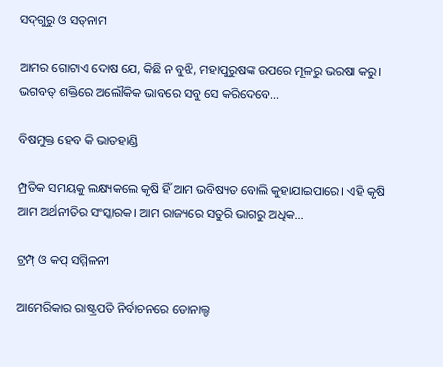ସଦ୍‌ଗୁରୁ ଓ ସତ୍‌ନାମ

ଆମର ଗୋଟାଏ ଦୋଷ ଯେ, କିଛି ନ ବୁଝି, ମହାପୁରୁଷଙ୍କ ଉପରେ ମୂଳରୁ ଭରଷା କରୁ। ଭଗବତ୍‌ ଶକ୍ତିରେ ଅଲୌକିକ ଭାବରେ ସବୁ ସେ କରିଦେବେ...

ବିଷମୁକ୍ତ ହେବ କି ଭାତହାଣ୍ଡି

ମ୍ପ୍ରତିକ ସମୟକୁ ଲକ୍ଷ୍ୟକଲେ କୃଷି ହିଁ ଆମ ଭବିଷ୍ୟତ ବୋଲି କୁହାଯାଇପାରେ। ଏହି କୃଷି ଆମ ଅର୍ଥନୀତିର ସଂସ୍କାରକ। ଆମ ରାଜ୍ୟରେ ସତୁରି ଭାଗରୁ ଅଧିକ...

ଟ୍ରମ୍ପ୍‌ ଓ କପ୍‌ ସମ୍ମିଳନୀ

ଆମେରିକାର ରାଷ୍ଟ୍ରପତି ନିର୍ବାଚନରେ ଡୋନାଲ୍ଡ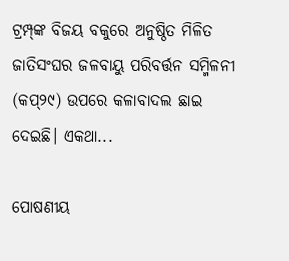ଟ୍ରମ୍ପ୍‌ଙ୍କ ବିଜୟ ବକୁରେ ଅନୁଷ୍ଠିତ ମିଳିତ ଜାତିସଂଘର ଜଳବାୟୁ ପରିବର୍ତ୍ତନ ସମ୍ମିଳନୀ (କପ୍‌୨୯) ଉପରେ କଳାବାଦଲ ଛାଇ ଦେଇଛି। ଏକଥା...

ପୋଷଣୀୟ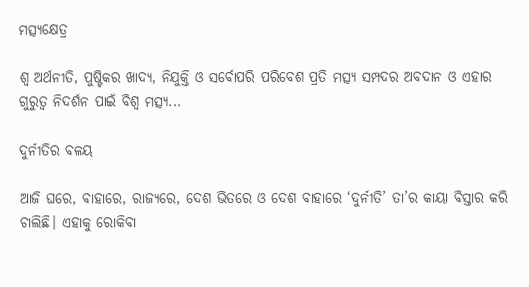ମତ୍ସ୍ୟକ୍ଷେତ୍ର

ଶ୍ୱ ଅର୍ଥନୀତି, ପୁଷ୍ଟିକର ଖାଦ୍ୟ, ନିଯୁକ୍ତି ଓ ସର୍ବୋପରି ପରିବେଶ ପ୍ରତି ମତ୍ସ୍ୟ ସମ୍ପଦର ଅବଦାନ ଓ ଏହାର ଗୁରୁତ୍ୱ ନିଦର୍ଶନ ପାଇଁ ବିଶ୍ୱ ମତ୍ସ୍ୟ...

ଦୁର୍ନୀତିର ବଳୟ

ଆଜି ଘରେ, ବାହାରେ, ରାଜ୍ୟରେ, ଦେଶ ଭିତରେ ଓ ଦେଶ ବାହାରେ ‘ଦୁର୍ନୀତି’ ତା’ର କାୟା ବିସ୍ତାର କରି ଚାଲିଛି। ଏହାକୁ ରୋକିବା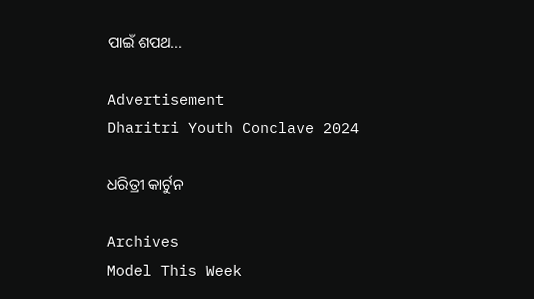ପାଇଁ ଶପଥ...

Advertisement
Dharitri Youth Conclave 2024

ଧରିତ୍ରୀ କାର୍ଟୁନ

Archives
Model This Week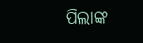ପିଲାଙ୍କ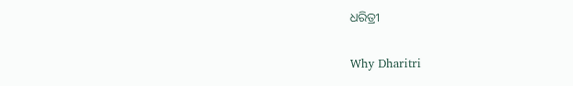ଧରିତ୍ରୀ

Why Dharitri